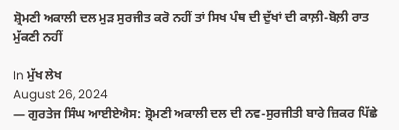ਸ਼੍ਰੋਮਣੀ ਅਕਾਲੀ ਦਲ ਮੁੜ ਸੁਰਜੀਤ ਕਰੋ ਨਹੀਂ ਤਾਂ ਸਿਖ ਪੰਥ ਦੀ ਦੁੱਖਾਂ ਦੀ ਕਾਲ਼ੀ-ਬੋਲ਼ੀ ਰਾਤ ਮੁੱਕਣੀ ਨਹੀਂ

In ਮੁੱਖ ਲੇਖ
August 26, 2024
— ਗੁਰਤੇਜ ਸਿੰਘ ਆਈਏਐਸ: ਸ਼੍ਰੋਮਣੀ ਅਕਾਲੀ ਦਲ ਦੀ ਨਵ-ਸੁਰਜੀਤੀ ਬਾਰੇ ਜ਼ਿਕਰ ਪਿੱਛੇ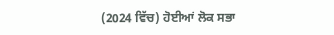(2024 ਵਿੱਚ) ਹੋਈਆਂ ਲੋਕ ਸਭਾ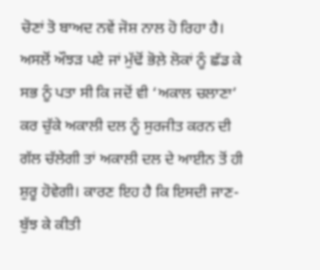ਚੋਣਾਂ ਤੋ ਬਾਅਦ ਨਵੇਂ ਜੋਸ਼ ਨਾਲ ਹੋ ਰਿਹਾ ਹੈ। ਅਸਲੋਂ ਔਝੜ ਪਏ ਜਾਂ ਮੁੱਢੋਂ ਭੋਲ਼ੇ ਲੋਕਾਂ ਨੂੰ ਛੱਡ ਕੇ ਸਭ ਨੂੰ ਪਤਾ ਸੀ ਕਿ ਜਦੋਂ ਵੀ ‘ਅਕਾਲ ਚਲਾਣਾ’ ਕਰ ਚੁੱਕੇ ਅਕਾਲੀ ਦਲ ਨੂੰ ਸੁਰਜੀਤ ਕਰਨ ਦੀ ਗੱਲ ਚੱਲੇਗੀ ਤਾਂ ਅਕਾਲੀ ਦਲ ਦੇ ਆਈਨ ਤੋਂ ਹੀ ਸ਼ੁਰੂ ਹੋਵੇਗੀ। ਕਾਰਣ ਇਹ ਹੈ ਕਿ ਇਸਦੀ ਜਾਣ-ਬੁੱਝ ਕੇ ਕੀਤੀ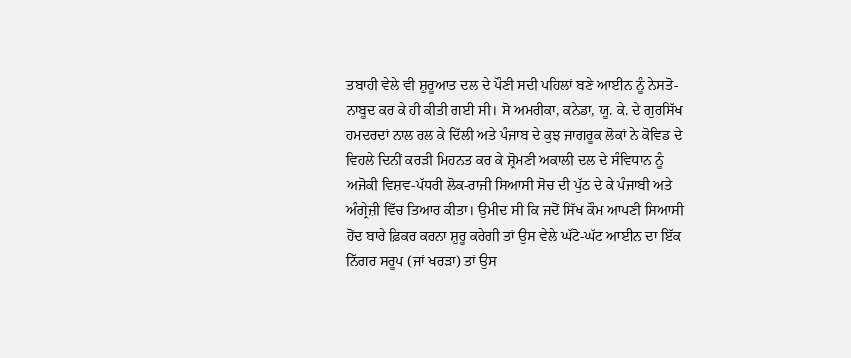ਤਬਾਹੀ ਵੇਲੇ ਵੀ ਸ਼ੁਰੂਆਤ ਦਲ ਦੇ ਪੌਣੀ ਸਦੀ ਪਹਿਲਾਂ ਬਣੇ ਆਈਨ ਨੂੰ ਨੇਸਤੋ-ਨਾਬੂਦ ਕਰ ਕੇ ਹੀ ਕੀਤੀ ਗਈ ਸੀ। ਸੋ ਅਮਰੀਕਾ, ਕਨੇਡਾ, ਯੂ. ਕੇ. ਦੇ ਗੁਰਸਿੱਖ ਹਮਦਰਦਾਂ ਨਾਲ ਰਲ ਕੇ ਦਿੱਲੀ ਅਤੇ ਪੰਜਾਬ ਦੇ ਕੁਝ ਜਾਗਰੂਕ ਲੋਕਾਂ ਨੇ ਕੋਵਿਡ ਦੇ ਵਿਹਲੇ ਦਿਨੀਂ ਕਰੜੀ ਮਿਹਨਤ ਕਰ ਕੇ ਸ਼੍ਰੋਮਣੀ ਅਕਾਲੀ ਦਲ ਦੇ ਸੰਵਿਧਾਨ ਨੂੰ ਅਜੋਕੀ ਵਿਸ਼ਵ-ਪੱਧਰੀ ਲੋਕ-ਰਾਜੀ ਸਿਆਸੀ ਸੋਚ ਦੀ ਪੁੱਠ ਦੇ ਕੇ ਪੰਜਾਬੀ ਅਤੇ ਅੰਗ੍ਰੇਜ਼ੀ ਵਿੱਚ ਤਿਆਰ ਕੀਤਾ। ਉਮੀਦ ਸੀ ਕਿ ਜਦੋਂ ਸਿੱਖ ਕੌਮ ਆਪਣੀ ਸਿਆਸੀ ਹੋਂਦ ਬਾਰੇ ਫ਼ਿਕਰ ਕਰਨਾ ਸ਼ੁਰੂ ਕਰੇਗੀ ਤਾਂ ਉਸ ਵੇਲੇ ਘੱਟੋ-ਘੱਟ ਆਈਨ ਦਾ ਇੱਕ ਨਿੱਗਰ ਸਰੂਪ (ਜਾਂ ਖਰੜਾ) ਤਾਂ ਉਸ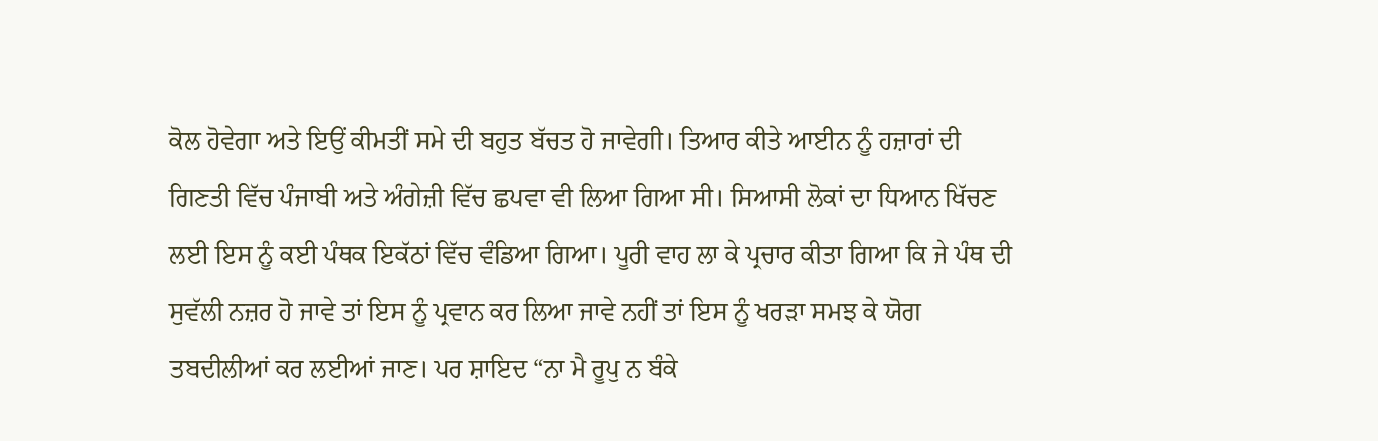ਕੋਲ ਹੋਵੇਗਾ ਅਤੇ ਇਉਂ ਕੀਮਤੀਂ ਸਮੇ ਦੀ ਬਹੁਤ ਬੱਚਤ ਹੋ ਜਾਵੇਗੀ। ਤਿਆਰ ਕੀਤੇ ਆਈਨ ਨੂੰ ਹਜ਼ਾਰਾਂ ਦੀ ਗਿਣਤੀ ਵਿੱਚ ਪੰਜਾਬੀ ਅਤੇ ਅੰਗੇਜ਼ੀ ਵਿੱਚ ਛਪਵਾ ਵੀ ਲਿਆ ਗਿਆ ਸੀ। ਸਿਆਸੀ ਲੋਕਾਂ ਦਾ ਧਿਆਨ ਖਿੱਚਣ ਲਈ ਇਸ ਨੂੰ ਕਈ ਪੰਥਕ ਇਕੱਠਾਂ ਵਿੱਚ ਵੰਡਿਆ ਗਿਆ। ਪੂਰੀ ਵਾਹ ਲਾ ਕੇ ਪ੍ਰਚਾਰ ਕੀਤਾ ਗਿਆ ਕਿ ਜੇ ਪੰਥ ਦੀ ਸੁਵੱਲੀ ਨਜ਼ਰ ਹੋ ਜਾਵੇ ਤਾਂ ਇਸ ਨੂੰ ਪ੍ਰਵਾਨ ਕਰ ਲਿਆ ਜਾਵੇ ਨਹੀਂ ਤਾਂ ਇਸ ਨੂੰ ਖਰੜਾ ਸਮਝ ਕੇ ਯੋਗ ਤਬਦੀਲੀਆਂ ਕਰ ਲਈਆਂ ਜਾਣ। ਪਰ ਸ਼ਾਇਦ “ਨਾ ਮੈ ਰੂਪੁ ਨ ਬੰਕੇ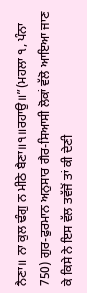ਨੈਣਾ॥ ਨਾ ਕੁਲ ਢੰਗੁ ਨ ਮੀਠੇ ਬੈਣਾ॥੧॥ਰਹਾਉ॥”(ਮਹਲਾ ੧, ਪੰਨਾ 750) ਗੁਰ-ਫੁਰਮਾਨ ਅਨੁਸਾਰ ਗੈਰ-ਸਿਆਸੀ ਲੋਕਾਂ ਵੱਲੋ ਆਇਆ ਜਾਣ ਕੇ ਕਿਸੇ ਨੇ ਇਸ ਵੱਲ ਤਵੱਜੋਂ ਤਾਂ ਕੀ ਦੇਣੀ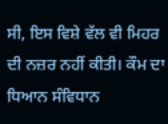ਸੀ, ਇਸ ਵਿਸ਼ੇ ਵੱਲ ਵੀ ਮਿਹਰ ਦੀ ਨਜ਼ਰ ਨਹੀਂ ਕੀਤੀ। ਕੌਮ ਦਾ ਧਿਆਨ ਸੰਵਿਧਾਨ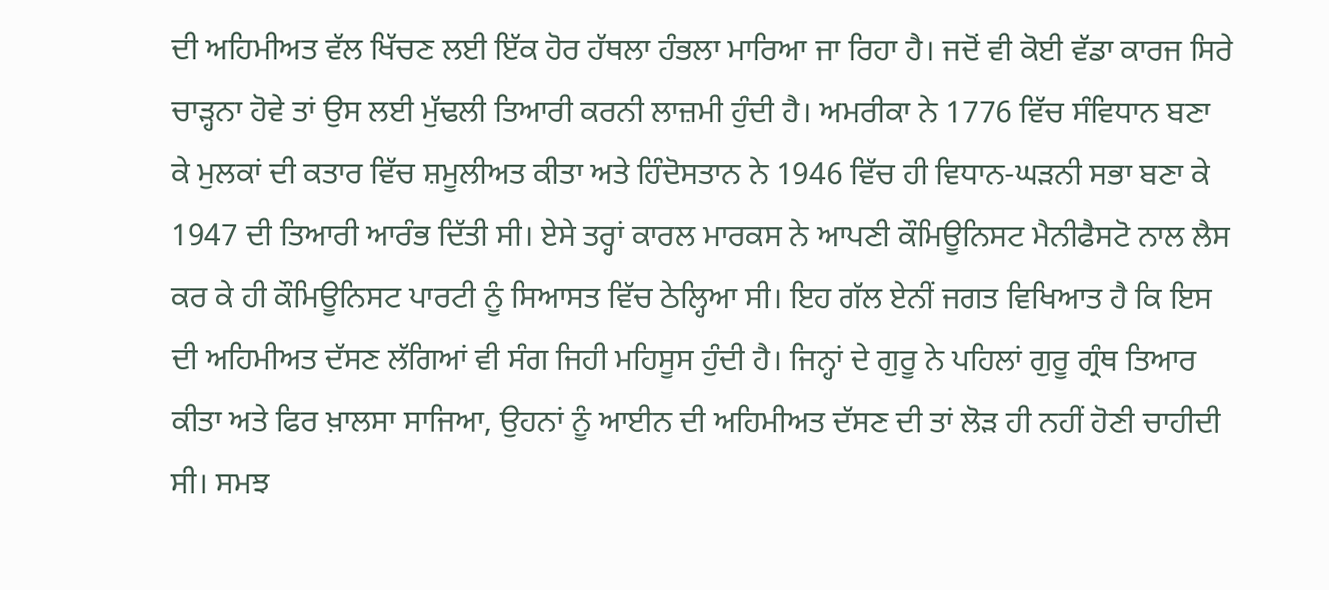ਦੀ ਅਹਿਮੀਅਤ ਵੱਲ ਖਿੱਚਣ ਲਈ ਇੱਕ ਹੋਰ ਹੱਥਲਾ ਹੰਭਲਾ ਮਾਰਿਆ ਜਾ ਰਿਹਾ ਹੈ। ਜਦੋਂ ਵੀ ਕੋਈ ਵੱਡਾ ਕਾਰਜ ਸਿਰੇ ਚਾੜ੍ਹਨਾ ਹੋਵੇ ਤਾਂ ਉਸ ਲਈ ਮੁੱਢਲੀ ਤਿਆਰੀ ਕਰਨੀ ਲਾਜ਼ਮੀ ਹੁੰਦੀ ਹੈ। ਅਮਰੀਕਾ ਨੇ 1776 ਵਿੱਚ ਸੰਵਿਧਾਨ ਬਣਾ ਕੇ ਮੁਲਕਾਂ ਦੀ ਕਤਾਰ ਵਿੱਚ ਸ਼ਮੂਲੀਅਤ ਕੀਤਾ ਅਤੇ ਹਿੰਦੋਸਤਾਨ ਨੇ 1946 ਵਿੱਚ ਹੀ ਵਿਧਾਨ-ਘੜਨੀ ਸਭਾ ਬਣਾ ਕੇ 1947 ਦੀ ਤਿਆਰੀ ਆਰੰਭ ਦਿੱਤੀ ਸੀ। ਏਸੇ ਤਰ੍ਹਾਂ ਕਾਰਲ ਮਾਰਕਸ ਨੇ ਆਪਣੀ ਕੌਮਿਊਨਿਸਟ ਮੈਨੀਫੈਸਟੋ ਨਾਲ ਲੈਸ ਕਰ ਕੇ ਹੀ ਕੌਮਿਊਨਿਸਟ ਪਾਰਟੀ ਨੂੰ ਸਿਆਸਤ ਵਿੱਚ ਠੇਲ੍ਹਿਆ ਸੀ। ਇਹ ਗੱਲ ਏਨੀਂ ਜਗਤ ਵਿਖਿਆਤ ਹੈ ਕਿ ਇਸ ਦੀ ਅਹਿਮੀਅਤ ਦੱਸਣ ਲੱਗਿਆਂ ਵੀ ਸੰਗ ਜਿਹੀ ਮਹਿਸੂਸ ਹੁੰਦੀ ਹੈ। ਜਿਨ੍ਹਾਂ ਦੇ ਗੁਰੂ ਨੇ ਪਹਿਲਾਂ ਗੁਰੂ ਗ੍ਰੰਥ ਤਿਆਰ ਕੀਤਾ ਅਤੇ ਫਿਰ ਖ਼ਾਲਸਾ ਸਾਜਿਆ, ਉਹਨਾਂ ਨੂੰ ਆਈਨ ਦੀ ਅਹਿਮੀਅਤ ਦੱਸਣ ਦੀ ਤਾਂ ਲੋੜ ਹੀ ਨਹੀਂ ਹੋਣੀ ਚਾਹੀਦੀ ਸੀ। ਸਮਝ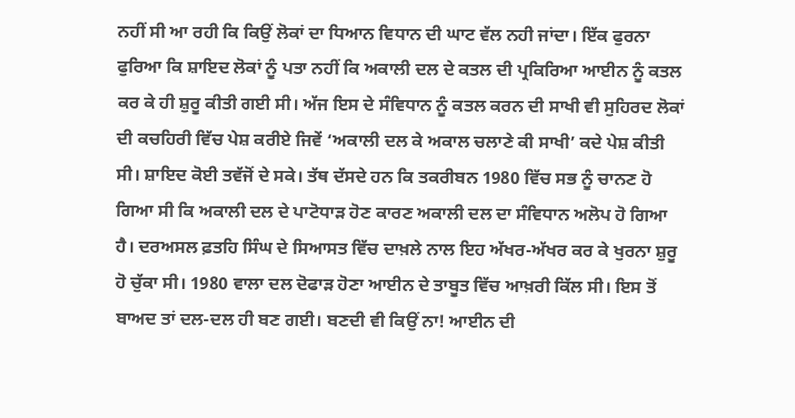ਨਹੀਂ ਸੀ ਆ ਰਹੀ ਕਿ ਕਿਉਂ ਲੋਕਾਂ ਦਾ ਧਿਆਨ ਵਿਧਾਨ ਦੀ ਘਾਟ ਵੱਲ ਨਹੀ ਜਾਂਦਾ। ਇੱਕ ਫੁਰਨਾ ਫੁਰਿਆ ਕਿ ਸ਼ਾਇਦ ਲੋਕਾਂ ਨੂੰ ਪਤਾ ਨਹੀਂ ਕਿ ਅਕਾਲੀ ਦਲ ਦੇ ਕਤਲ ਦੀ ਪ੍ਰਕਿਰਿਆ ਆਈਨ ਨੂੰ ਕਤਲ ਕਰ ਕੇ ਹੀ ਸ਼ੁਰੂ ਕੀਤੀ ਗਈ ਸੀ। ਅੱਜ ਇਸ ਦੇ ਸੰਵਿਧਾਨ ਨੂੰ ਕਤਲ ਕਰਨ ਦੀ ਸਾਖੀ ਵੀ ਸੁਹਿਰਦ ਲੋਕਾਂ ਦੀ ਕਚਹਿਰੀ ਵਿੱਚ ਪੇਸ਼ ਕਰੀਏ ਜਿਵੇਂ ‘ਅਕਾਲੀ ਦਲ ਕੇ ਅਕਾਲ ਚਲਾਣੇ ਕੀ ਸਾਖੀ’ ਕਦੇ ਪੇਸ਼ ਕੀਤੀ ਸੀ। ਸ਼ਾਇਦ ਕੋਈ ਤਵੱਜੋਂ ਦੇ ਸਕੇ। ਤੱਥ ਦੱਸਦੇ ਹਨ ਕਿ ਤਕਰੀਬਨ 1980 ਵਿੱਚ ਸਭ ਨੂੰ ਚਾਨਣ ਹੋ ਗਿਆ ਸੀ ਕਿ ਅਕਾਲੀ ਦਲ ਦੇ ਪਾਟੋਧਾੜ ਹੋਣ ਕਾਰਣ ਅਕਾਲੀ ਦਲ ਦਾ ਸੰਵਿਧਾਨ ਅਲੋਪ ਹੋ ਗਿਆ ਹੈ। ਦਰਅਸਲ ਫ਼ਤਹਿ ਸਿੰਘ ਦੇ ਸਿਆਸਤ ਵਿੱਚ ਦਾਖ਼ਲੇ ਨਾਲ ਇਹ ਅੱਖਰ-ਅੱਖਰ ਕਰ ਕੇ ਖੁਰਨਾ ਸ਼ੁਰੂ ਹੋ ਚੁੱਕਾ ਸੀ। 1980 ਵਾਲਾ ਦਲ ਦੋਫਾੜ ਹੋਣਾ ਆਈਨ ਦੇ ਤਾਬੂਤ ਵਿੱਚ ਆਖ਼ਰੀ ਕਿੱਲ ਸੀ। ਇਸ ਤੋਂ ਬਾਅਦ ਤਾਂ ਦਲ-ਦਲ ਹੀ ਬਣ ਗਈ। ਬਣਦੀ ਵੀ ਕਿਉਂ ਨਾ! ਆਈਨ ਦੀ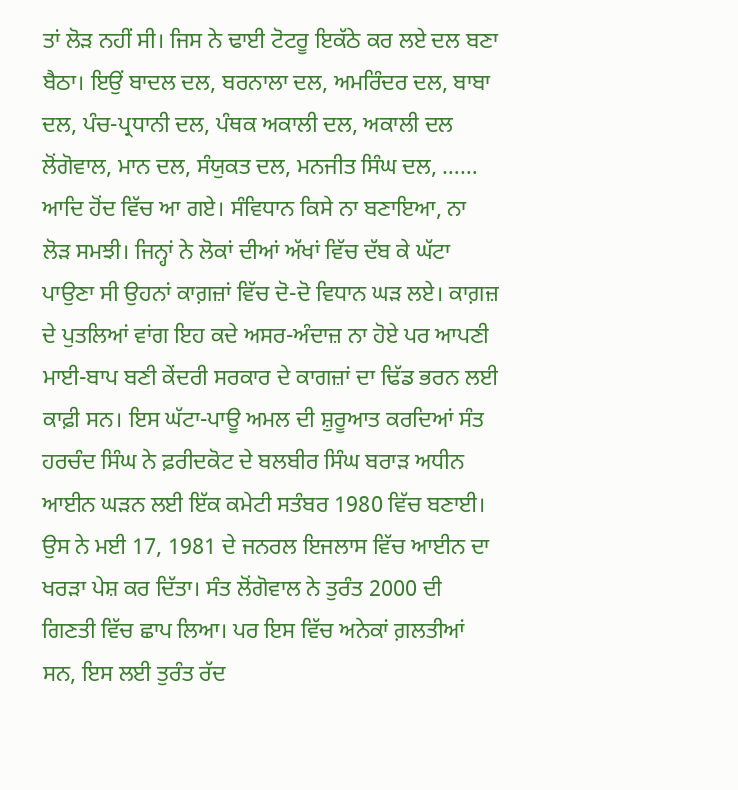ਤਾਂ ਲੋੜ ਨਹੀਂ ਸੀ। ਜਿਸ ਨੇ ਢਾਈ ਟੋਟਰੂ ਇਕੱਠੇ ਕਰ ਲਏ ਦਲ ਬਣਾ ਬੈਠਾ। ਇਉਂ ਬਾਦਲ ਦਲ, ਬਰਨਾਲਾ ਦਲ, ਅਮਰਿੰਦਰ ਦਲ, ਬਾਬਾ ਦਲ, ਪੰਚ-ਪ੍ਰਧਾਨੀ ਦਲ, ਪੰਥਕ ਅਕਾਲੀ ਦਲ, ਅਕਾਲੀ ਦਲ ਲੋਂਗੋਵਾਲ, ਮਾਨ ਦਲ, ਸੰਯੁਕਤ ਦਲ, ਮਨਜੀਤ ਸਿੰਘ ਦਲ, …… ਆਦਿ ਹੋਂਦ ਵਿੱਚ ਆ ਗਏ। ਸੰਵਿਧਾਨ ਕਿਸੇ ਨਾ ਬਣਾਇਆ, ਨਾ ਲੋੜ ਸਮਝੀ। ਜਿਨ੍ਹਾਂ ਨੇ ਲੋਕਾਂ ਦੀਆਂ ਅੱਖਾਂ ਵਿੱਚ ਦੱਬ ਕੇ ਘੱਟਾ ਪਾਉਣਾ ਸੀ ਉਹਨਾਂ ਕਾਗ਼ਜ਼ਾਂ ਵਿੱਚ ਦੋ-ਦੋ ਵਿਧਾਨ ਘੜ ਲਏ। ਕਾਗ਼ਜ਼ ਦੇ ਪੁਤਲਿਆਂ ਵਾਂਗ ਇਹ ਕਦੇ ਅਸਰ-ਅੰਦਾਜ਼ ਨਾ ਹੋਏ ਪਰ ਆਪਣੀ ਮਾਈ-ਬਾਪ ਬਣੀ ਕੇਂਦਰੀ ਸਰਕਾਰ ਦੇ ਕਾਗਜ਼ਾਂ ਦਾ ਢਿੱਡ ਭਰਨ ਲਈ ਕਾਫ਼ੀ ਸਨ। ਇਸ ਘੱਟਾ-ਪਾਊ ਅਮਲ ਦੀ ਸ਼ੁਰੂਆਤ ਕਰਦਿਆਂ ਸੰਤ ਹਰਚੰਦ ਸਿੰਘ ਨੇ ਫ਼ਰੀਦਕੋਟ ਦੇ ਬਲਬੀਰ ਸਿੰਘ ਬਰਾੜ ਅਧੀਨ ਆਈਨ ਘੜਨ ਲਈ ਇੱਕ ਕਮੇਟੀ ਸਤੰਬਰ 1980 ਵਿੱਚ ਬਣਾਈ। ਉਸ ਨੇ ਮਈ 17, 1981 ਦੇ ਜਨਰਲ ਇਜਲਾਸ ਵਿੱਚ ਆਈਨ ਦਾ ਖਰੜਾ ਪੇਸ਼ ਕਰ ਦਿੱਤਾ। ਸੰਤ ਲੋਂਗੋਵਾਲ ਨੇ ਤੁਰੰਤ 2000 ਦੀ ਗਿਣਤੀ ਵਿੱਚ ਛਾਪ ਲਿਆ। ਪਰ ਇਸ ਵਿੱਚ ਅਨੇਕਾਂ ਗ਼ਲਤੀਆਂ ਸਨ, ਇਸ ਲਈ ਤੁਰੰਤ ਰੱਦ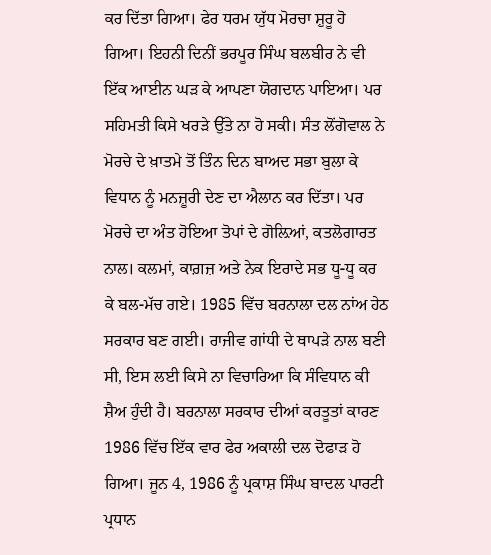ਕਰ ਦਿੱਤਾ ਗਿਆ। ਫੇਰ ਧਰਮ ਯੁੱਧ ਮੋਰਚਾ ਸ਼ੁਰੂ ਹੋ ਗਿਆ। ਇਹਨੀ ਦਿਨੀਂ ਭਰਪੂਰ ਸਿੰਘ ਬਲਬੀਰ ਨੇ ਵੀ ਇੱਕ ਆਈਨ ਘੜ ਕੇ ਆਪਣਾ ਯੋਗਦਾਨ ਪਾਇਆ। ਪਰ ਸਹਿਮਤੀ ਕਿਸੇ ਖਰੜੇ ਉੱਤੇ ਨਾ ਹੋ ਸਕੀ। ਸੰਤ ਲੋਂਗੋਵਾਲ ਨੇ ਮੋਰਚੇ ਦੇ ਖ਼ਾਤਮੇ ਤੋਂ ਤਿੰਨ ਦਿਨ ਬਾਅਦ ਸਭਾ ਬੁਲਾ ਕੇ ਵਿਧਾਨ ਨੂੰ ਮਨਜ਼ੂਰੀ ਦੇਣ ਦਾ ਐਲਾਨ ਕਰ ਦਿੱਤਾ। ਪਰ ਮੋਰਚੇ ਦਾ ਅੰਤ ਹੋਇਆ ਤੋਪਾਂ ਦੇ ਗੋਲ਼ਿਆਂ, ਕਤਲੋਗਾਰਤ ਨਾਲ। ਕਲਮਾਂ, ਕਾਗ਼ਜ਼ ਅਤੇ ਨੇਕ ਇਰਾਦੇ ਸਭ ਧੂ-ਧੂ ਕਰ ਕੇ ਬਲ-ਮੱਚ ਗਏ। 1985 ਵਿੱਚ ਬਰਨਾਲਾ ਦਲ ਨਾਂਅ ਹੇਠ ਸਰਕਾਰ ਬਣ ਗਈ। ਰਾਜੀਵ ਗਾਂਧੀ ਦੇ ਥਾਪੜੇ ਨਾਲ ਬਣੀ ਸੀ, ਇਸ ਲਈ ਕਿਸੇ ਨਾ ਵਿਚਾਰਿਆ ਕਿ ਸੰਵਿਧਾਨ ਕੀ ਸ਼ੈਅ ਹੁੰਦੀ ਹੈ। ਬਰਨਾਲਾ ਸਰਕਾਰ ਦੀਆਂ ਕਰਤੂਤਾਂ ਕਾਰਣ 1986 ਵਿੱਚ ਇੱਕ ਵਾਰ ਫੇਰ ਅਕਾਲੀ ਦਲ ਦੋਫਾੜ ਹੋ ਗਿਆ। ਜੂਨ 4, 1986 ਨੂੰ ਪ੍ਰਕਾਸ਼ ਸਿੰਘ ਬਾਦਲ ਪਾਰਟੀ ਪ੍ਰਧਾਨ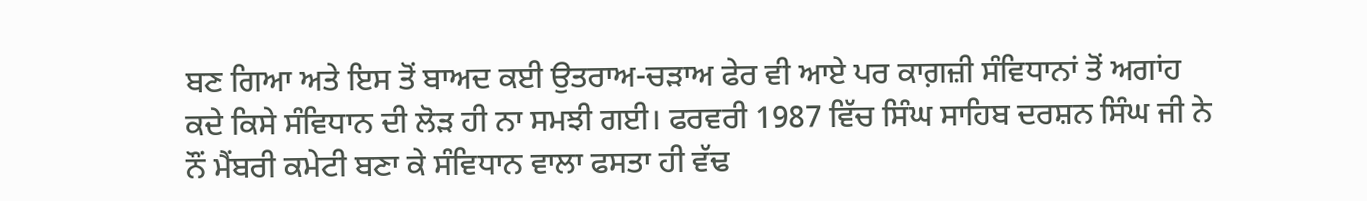ਬਣ ਗਿਆ ਅਤੇ ਇਸ ਤੋਂ ਬਾਅਦ ਕਈ ਉਤਰਾਅ-ਚੜਾਅ ਫੇਰ ਵੀ ਆਏ ਪਰ ਕਾਗ਼ਜ਼ੀ ਸੰਵਿਧਾਨਾਂ ਤੋਂ ਅਗਾਂਹ ਕਦੇ ਕਿਸੇ ਸੰਵਿਧਾਨ ਦੀ ਲੋੜ ਹੀ ਨਾ ਸਮਝੀ ਗਈ। ਫਰਵਰੀ 1987 ਵਿੱਚ ਸਿੰਘ ਸਾਹਿਬ ਦਰਸ਼ਨ ਸਿੰਘ ਜੀ ਨੇ ਨੌਂ ਮੈਂਬਰੀ ਕਮੇਟੀ ਬਣਾ ਕੇ ਸੰਵਿਧਾਨ ਵਾਲਾ ਫਸਤਾ ਹੀ ਵੱਢ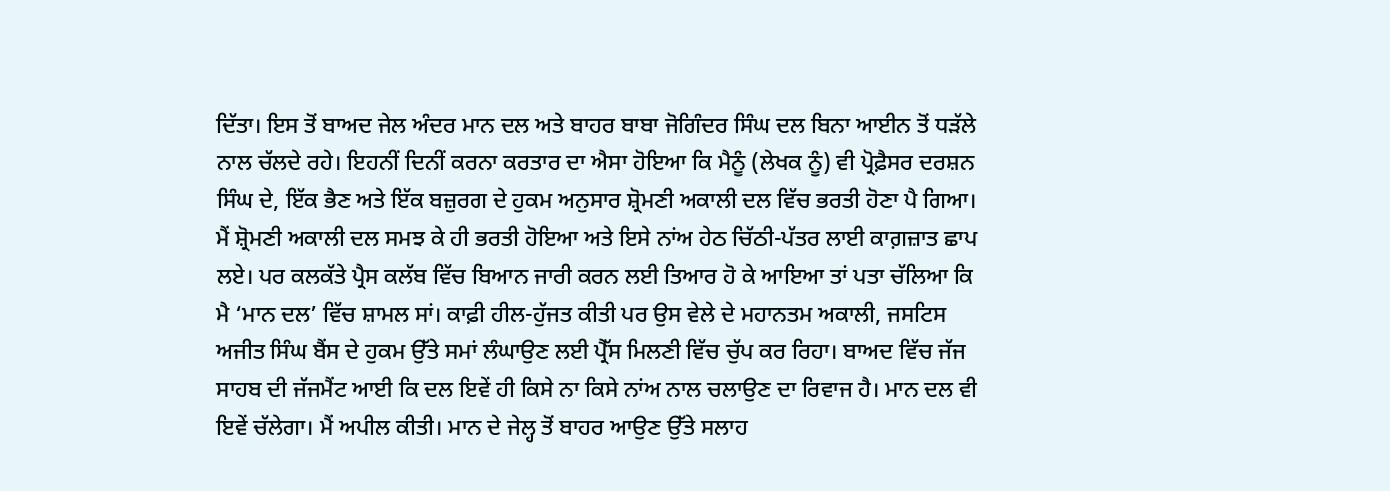ਦਿੱਤਾ। ਇਸ ਤੋਂ ਬਾਅਦ ਜੇਲ ਅੰਦਰ ਮਾਨ ਦਲ ਅਤੇ ਬਾਹਰ ਬਾਬਾ ਜੋਗਿੰਦਰ ਸਿੰਘ ਦਲ ਬਿਨਾ ਆਈਨ ਤੋਂ ਧੜੱਲੇ ਨਾਲ ਚੱਲਦੇ ਰਹੇ। ਇਹਨੀਂ ਦਿਨੀਂ ਕਰਨਾ ਕਰਤਾਰ ਦਾ ਐਸਾ ਹੋਇਆ ਕਿ ਮੈਨੂੰ (ਲੇਖਕ ਨੂੰ) ਵੀ ਪ੍ਰੋਫ਼ੈਸਰ ਦਰਸ਼ਨ ਸਿੰਘ ਦੇ, ਇੱਕ ਭੈਣ ਅਤੇ ਇੱਕ ਬਜ਼ੁਰਗ ਦੇ ਹੁਕਮ ਅਨੁਸਾਰ ਸ਼੍ਰੋਮਣੀ ਅਕਾਲੀ ਦਲ ਵਿੱਚ ਭਰਤੀ ਹੋਣਾ ਪੈ ਗਿਆ। ਮੈਂ ਸ਼੍ਰੋਮਣੀ ਅਕਾਲੀ ਦਲ ਸਮਝ ਕੇ ਹੀ ਭਰਤੀ ਹੋਇਆ ਅਤੇ ਇਸੇ ਨਾਂਅ ਹੇਠ ਚਿੱਠੀ-ਪੱਤਰ ਲਾਈ ਕਾਗ਼ਜ਼ਾਤ ਛਾਪ ਲਏ। ਪਰ ਕਲਕੱਤੇ ਪ੍ਰੈਸ ਕਲੱਬ ਵਿੱਚ ਬਿਆਨ ਜਾਰੀ ਕਰਨ ਲਈ ਤਿਆਰ ਹੋ ਕੇ ਆਇਆ ਤਾਂ ਪਤਾ ਚੱਲਿਆ ਕਿ ਮੈ ‘ਮਾਨ ਦਲ’ ਵਿੱਚ ਸ਼ਾਮਲ ਸਾਂ। ਕਾਫ਼ੀ ਹੀਲ-ਹੁੱਜਤ ਕੀਤੀ ਪਰ ਉਸ ਵੇਲੇ ਦੇ ਮਹਾਨਤਮ ਅਕਾਲੀ, ਜਸਟਿਸ ਅਜੀਤ ਸਿੰਘ ਬੈਂਸ ਦੇ ਹੁਕਮ ਉੱਤੇ ਸਮਾਂ ਲੰਘਾਉਣ ਲਈ ਪ੍ਰੈੱਸ ਮਿਲਣੀ ਵਿੱਚ ਚੁੱਪ ਕਰ ਰਿਹਾ। ਬਾਅਦ ਵਿੱਚ ਜੱਜ ਸਾਹਬ ਦੀ ਜੱਜਮੈਂਟ ਆਈ ਕਿ ਦਲ ਇਵੇਂ ਹੀ ਕਿਸੇ ਨਾ ਕਿਸੇ ਨਾਂਅ ਨਾਲ ਚਲਾਉਣ ਦਾ ਰਿਵਾਜ ਹੈ। ਮਾਨ ਦਲ ਵੀ ਇਵੇਂ ਚੱਲੇਗਾ। ਮੈਂ ਅਪੀਲ ਕੀਤੀ। ਮਾਨ ਦੇ ਜੇਲ੍ਹ ਤੋਂ ਬਾਹਰ ਆਉਣ ਉੱਤੇ ਸਲਾਹ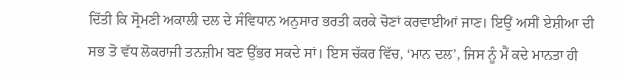ਦਿੱਤੀ ਕਿ ਸ੍ਰੋਮਣੀ ਅਕਾਲੀ ਦਲ ਦੇ ਸੰਵਿਧਾਨ ਅਨੁਸਾਰ ਭਰਤੀ ਕਰਕੇ ਚੋਣਾਂ ਕਰਵਾਈਆਂ ਜਾਣ। ਇਉਂ ਅਸੀਂ ਏਸ਼ੀਆ ਦੀ ਸਭ ਤੋ ਵੱਧ ਲੋਕਰਾਜੀ ਤਨਜ਼ੀਮ ਬਣ ਉੱਭਰ ਸਕਦੇ ਸਾਂ। ਇਸ ਚੱਕਰ ਵਿੱਚ, ‘ਮਾਨ ਦਲ’, ਜਿਸ ਨੂੰ ਮੈਂ ਕਦੇ ਮਾਨਤਾ ਹੀ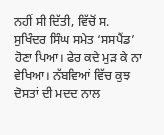ਨਹੀਂ ਸੀ ਦਿੱਤੀ, ਵਿੱਚੋਂ ਸ. ਸੁਖਿੰਦਰ ਸਿੰਘ ਸਮੇਤ ‘ਸਸਪੈਂਡ’ ਹੋਣਾ ਪਿਆ। ਫੇਰ ਕਦੇ ਮੁੜ ਕੇ ਨਾ ਵੇਖਿਆ। ਨੱਬਵਿਆਂ ਵਿੱਚ ਕੁਝ ਦੋਸਤਾਂ ਦੀ ਮਦਦ ਨਾਲ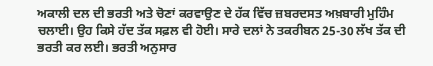ਅਕਾਲੀ ਦਲ ਦੀ ਭਰਤੀ ਅਤੇ ਚੋਣਾਂ ਕਰਵਾਉਣ ਦੇ ਹੱਕ ਵਿੱਚ ਜ਼ਬਰਦਸਤ ਅਖ਼ਬਾਰੀ ਮੁਹਿੰਮ ਚਲਾਈ। ਉਹ ਕਿਸੇ ਹੱਦ ਤੱਕ ਸਫ਼ਲ ਵੀ ਹੋਈ। ਸਾਰੇ ਦਲਾਂ ਨੇ ਤਕਰੀਬਨ 25-30 ਲੱਖ ਤੱਕ ਦੀ ਭਰਤੀ ਕਰ ਲਈ। ਭਰਤੀ ਅਨੁਸਾਰ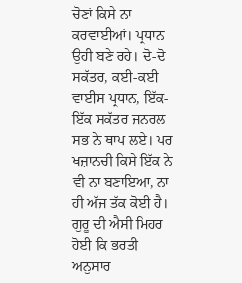ਚੋਣਾਂ ਕਿਸੇ ਨਾ ਕਰਵਾਈਆਂ। ਪ੍ਰਧਾਨ ਉਹੀ ਬਣੇ ਰਹੇ। ਦੋ-ਦੋ ਸਕੱਤਰ, ਕਈ-ਕਈ ਵਾਈਸ ਪ੍ਰਧਾਨ, ਇੱਕ-ਇੱਕ ਸਕੱਤਰ ਜਨਰਲ ਸਭ ਨੇ ਥਾਪ ਲਏ। ਪਰ ਖਜ਼ਾਨਚੀ ਕਿਸੇ ਇੱਕ ਨੇ ਵੀ ਨਾ ਬਣਾਇਆ, ਨਾ ਹੀ ਅੱਜ ਤੱਕ ਕੋਈ ਹੈ। ਗੁਰੂ ਦੀ ਐਸੀ ਮਿਹਰ ਹੋਈ ਕਿ ਭਰਤੀ ਅਨੁਸਾਰ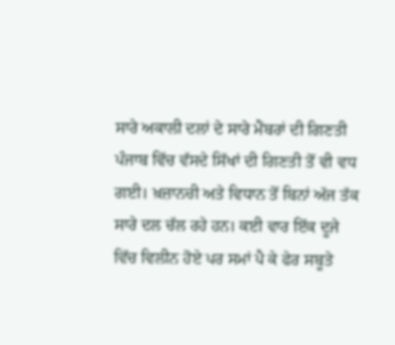ਸਾਰੇ ਅਕਾਲੀ ਦਲਾਂ ਦੇ ਸਾਰੇ ਮੈਂਬਰਾਂ ਦੀ ਗਿਣਤੀ ਪੰਜਾਬ ਵਿੱਚ ਵੱਸਦੇ ਸਿੱਖਾਂ ਦੀ ਗਿਣਤੀ ਤੋਂ ਵੀ ਵਧ ਗਈ। ਖ਼ਜ਼ਾਨਚੀ ਅਤੇ ਵਿਧਾਨ ਤੋਂ ਬਿਨਾਂ ਅੱਜ ਤੱਕ ਸਾਰੇ ਦਲ ਚੱਲ ਰਹੇ ਹਨ। ਕਈ ਵਾਰ ਇੱਕ ਦੂਜੇ ਵਿੱਚ ਵਿਲੀਨ ਹੋਏ ਪਰ ਸਮਾਂ ਪੈ ਕੇ ਫੇਰ ਸਬੂਤੇ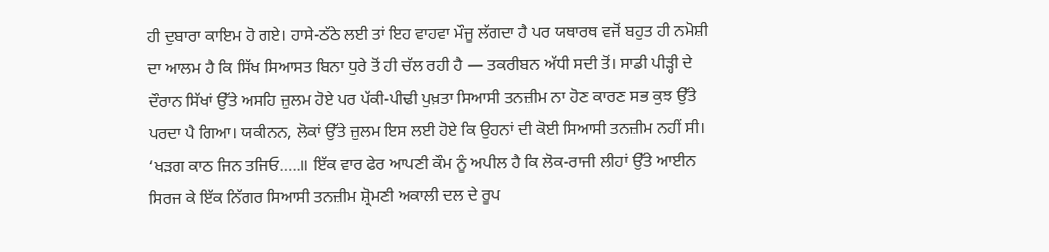ਹੀ ਦੁਬਾਰਾ ਕਾਇਮ ਹੋ ਗਏ। ਹਾਸੇ-ਠੱਠੇ ਲਈ ਤਾਂ ਇਹ ਵਾਹਵਾ ਮੌਜੂ ਲੱਗਦਾ ਹੈ ਪਰ ਯਥਾਰਥ ਵਜੋਂ ਬਹੁਤ ਹੀ ਨਮੋਸ਼ੀ ਦਾ ਆਲਮ ਹੈ ਕਿ ਸਿੱਖ ਸਿਆਸਤ ਬਿਨਾ ਧੁਰੇ ਤੋਂ ਹੀ ਚੱਲ ਰਹੀ ਹੈ — ਤਕਰੀਬਨ ਅੱਧੀ ਸਦੀ ਤੋਂ। ਸਾਡੀ ਪੀੜ੍ਹੀ ਦੇ ਦੌਰਾਨ ਸਿੱਖਾਂ ਉੱਤੇ ਅਸਹਿ ਜ਼ੁਲਮ ਹੋਏ ਪਰ ਪੱਕੀ-ਪੀਢੀ ਪੁਖ਼ਤਾ ਸਿਆਸੀ ਤਨਜ਼ੀਮ ਨਾ ਹੋਣ ਕਾਰਣ ਸਭ ਕੁਝ ਉੱਤੇ ਪਰਦਾ ਪੈ ਗਿਆ। ਯਕੀਨਨ, ਲੋਕਾਂ ਉੱਤੇ ਜ਼ੁਲਮ ਇਸ ਲਈ ਹੋਏ ਕਿ ਉਹਨਾਂ ਦੀ ਕੋਈ ਸਿਆਸੀ ਤਨਜ਼ੀਮ ਨਹੀਂ ਸੀ। ‘ਖੜਗ ਕਾਠ ਜਿਨ ਤਜਿਓ…..॥ ਇੱਕ ਵਾਰ ਫੇਰ ਆਪਣੀ ਕੌਮ ਨੂੰ ਅਪੀਲ ਹੈ ਕਿ ਲੋਕ-ਰਾਜੀ ਲੀਹਾਂ ਉੱਤੇ ਆਈਨ ਸਿਰਜ ਕੇ ਇੱਕ ਨਿੱਗਰ ਸਿਆਸੀ ਤਨਜ਼ੀਮ ਸ਼੍ਰੋਮਣੀ ਅਕਾਲੀ ਦਲ ਦੇ ਰੂਪ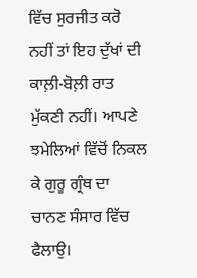ਵਿੱਚ ਸੁਰਜੀਤ ਕਰੋ ਨਹੀਂ ਤਾਂ ਇਹ ਦੁੱਖਾਂ ਦੀ ਕਾਲ਼ੀ-ਬੋਲ਼ੀ ਰਾਤ ਮੁੱਕਣੀ ਨਹੀਂ। ਆਪਣੇ ਝਮੇਲਿਆਂ ਵਿੱਚੋਂ ਨਿਕਲ ਕੇ ਗੁਰੂ ਗ੍ਰੰਥ ਦਾ ਚਾਨਣ ਸੰਸਾਰ ਵਿੱਚ ਫੈਲਾਉ।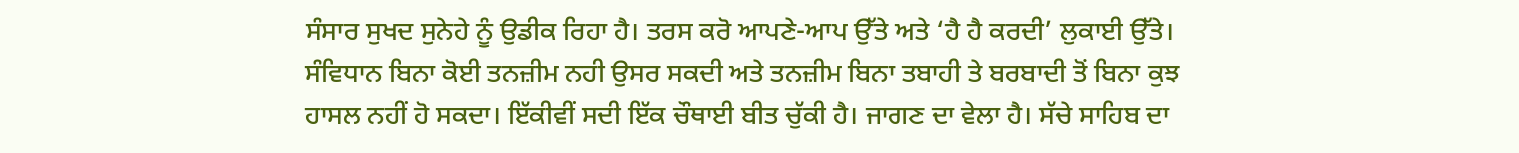ਸੰਸਾਰ ਸੁਖਦ ਸੁਨੇਹੇ ਨੂੰ ਉਡੀਕ ਰਿਹਾ ਹੈ। ਤਰਸ ਕਰੋ ਆਪਣੇ-ਆਪ ਉੱਤੇ ਅਤੇ ‘ਹੈ ਹੈ ਕਰਦੀ’ ਲੁਕਾਈ ਉੱਤੇ। ਸੰਵਿਧਾਨ ਬਿਨਾ ਕੋਈ ਤਨਜ਼ੀਮ ਨਹੀ ਉਸਰ ਸਕਦੀ ਅਤੇ ਤਨਜ਼ੀਮ ਬਿਨਾ ਤਬਾਹੀ ਤੇ ਬਰਬਾਦੀ ਤੋਂ ਬਿਨਾ ਕੁਝ ਹਾਸਲ ਨਹੀਂ ਹੋ ਸਕਦਾ। ਇੱਕੀਵੀਂ ਸਦੀ ਇੱਕ ਚੌਥਾਈ ਬੀਤ ਚੁੱਕੀ ਹੈ। ਜਾਗਣ ਦਾ ਵੇਲਾ ਹੈ। ਸੱਚੇ ਸਾਹਿਬ ਦਾ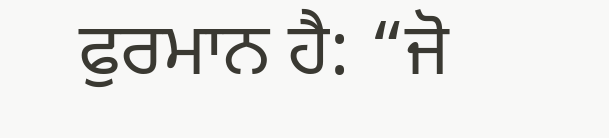ਫੁਰਮਾਨ ਹੈ: “ਜੋ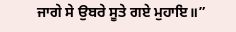ਜਾਗੇ ਸੇ ਉਬਰੇ ਸੂਤੇ ਗਏ ਮੁਹਾਇ॥”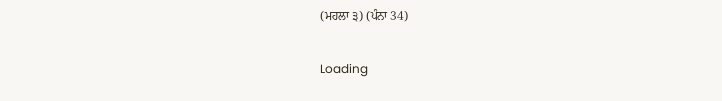(ਮਹਲਾ ੩) (ਪੰਨਾ 34)

Loading